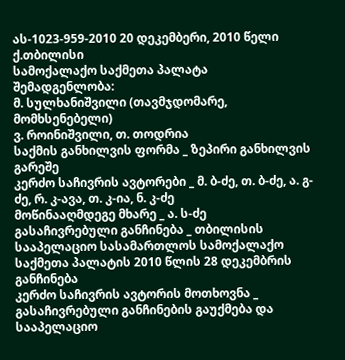ას-1023-959-2010 20 დეკემბერი, 2010 წელი
ქ.თბილისი
სამოქალაქო საქმეთა პალატა
შემადგენლობა:
მ. სულხანიშვილი (თავმჯდომარე, მომხსენებელი)
ვ. როინიშვილი, თ. თოდრია
საქმის განხილვის ფორმა _ ზეპირი განხილვის გარეშე
კერძო საჩივრის ავტორები _ მ. ბ-ძე, თ. ბ-ძე, ა. გ-ძე, რ. კ-ავა, თ. კ-ია, ნ. კ-ძე
მოწინააღმდეგე მხარე _ ა. ს-ძე
გასაჩივრებული განჩინება _ თბილისის სააპელაციო სასამართლოს სამოქალაქო საქმეთა პალატის 2010 წლის 28 დეკემბრის განჩინება
კერძო საჩივრის ავტორის მოთხოვნა _ გასაჩივრებული განჩინების გაუქმება და სააპელაციო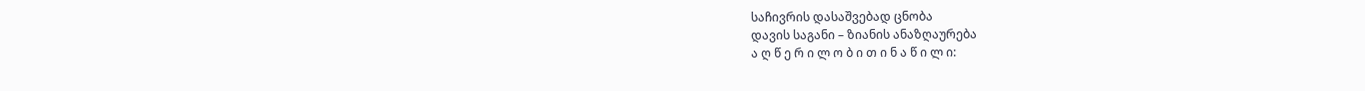საჩივრის დასაშვებად ცნობა
დავის საგანი – ზიანის ანაზღაურება
ა ღ წ ე რ ი ლ ო ბ ი თ ი ნ ა წ ი ლ ი: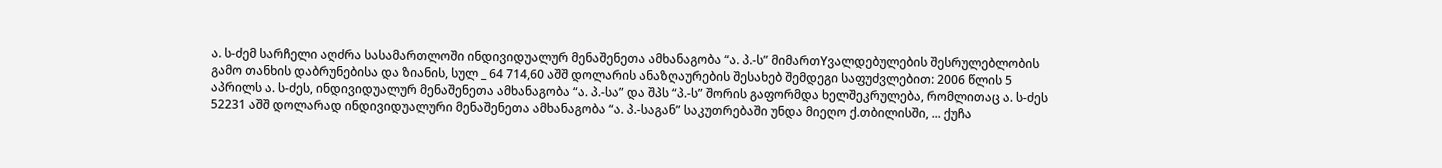ა. ს-ძემ სარჩელი აღძრა სასამართლოში ინდივიდუალურ მენაშენეთა ამხანაგობა “ა. პ.-ს” მიმართYვალდებულების შესრულებლობის გამო თანხის დაბრუნებისა და ზიანის, სულ _ 64 714,60 აშშ დოლარის ანაზღაურების შესახებ შემდეგი საფუძვლებით: 2006 წლის 5 აპრილს ა. ს-ძეს, ინდივიდუალურ მენაშენეთა ამხანაგობა “ა. პ.-სა” და შპს “პ.-ს” შორის გაფორმდა ხელშეკრულება, რომლითაც ა. ს-ძეს 52231 აშშ დოლარად ინდივიდუალური მენაშენეთა ამხანაგობა “ა. პ.-საგან” საკუთრებაში უნდა მიეღო ქ.თბილისში, ... ქუჩა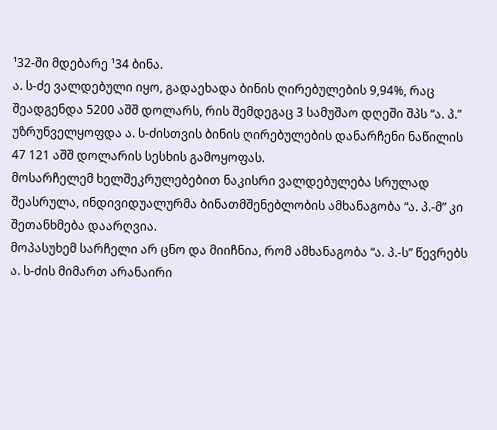¹32-ში მდებარე ¹34 ბინა.
ა. ს-ძე ვალდებული იყო, გადაეხადა ბინის ღირებულების 9,94%, რაც შეადგენდა 5200 აშშ დოლარს, რის შემდეგაც 3 სამუშაო დღეში შპს “ა. პ.” უზრუნველყოფდა ა. ს-ძისთვის ბინის ღირებულების დანარჩენი ნაწილის 47 121 აშშ დოლარის სესხის გამოყოფას.
მოსარჩელემ ხელშეკრულებებით ნაკისრი ვალდებულება სრულად შეასრულა, ინდივიდუალურმა ბინათმშენებლობის ამხანაგობა “ა. პ.-მ” კი შეთანხმება დაარღვია.
მოპასუხემ სარჩელი არ ცნო და მიიჩნია, რომ ამხანაგობა “ა. პ.-ს” წევრებს ა. ს-ძის მიმართ არანაირი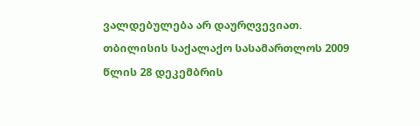ვალდებულება არ დაურღვევიათ.
თბილისის საქალაქო სასამართლოს 2009 წლის 28 დეკემბრის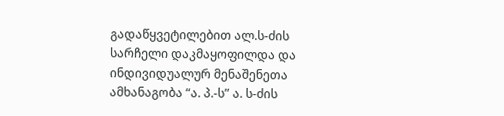გადაწყვეტილებით ალ.ს-ძის სარჩელი დაკმაყოფილდა და ინდივიდუალურ მენაშენეთა ამხანაგობა “ა. პ.-ს” ა. ს-ძის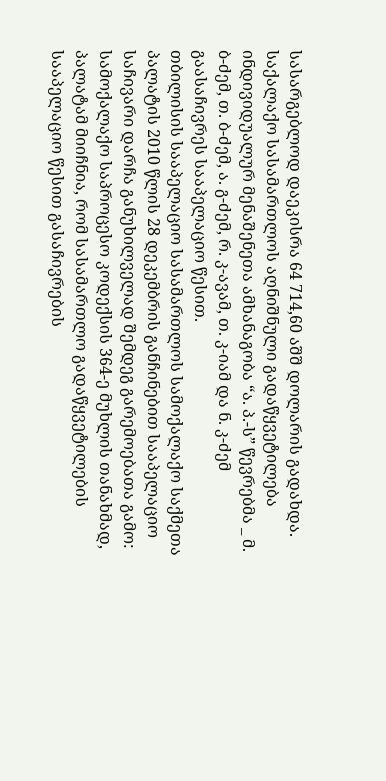სასარგებლოდ დაეკისრა 64 714,60 აშშ დოლარის გადახდა.
საქალაქო სასამართლოს აღნიშნული გადაწყვეტილება ინდივიდუალურ მენაშენეთა ამხანაგობა “ა. პ.-ს” წევრებმა _ მ. ბ-ძემ, თ. ბ-ძემ, ა. გ-ძემ, რ. კ-ავამ, თ. კ-იამ და ნ. კ-ძემ გაასაჩივრეს სააპელაციო წესით.
თბილისის სააპელაციო სასამართლოს სამოქალაქო საქმეთა პალატის 2010 წლის 28 დეკემბრის განჩინებით სააპელაციო საჩივარი დარჩა განუხილველად შემდეგ გარემოებათა გამო:
სამოქალაქო საპროცესო კოდექსის 364-ე მუხლის თანახმად, პალატამ მიიჩნია, რომ სასამართლო გადაწყვეტილების სააპელაციო წესით გასაჩივრების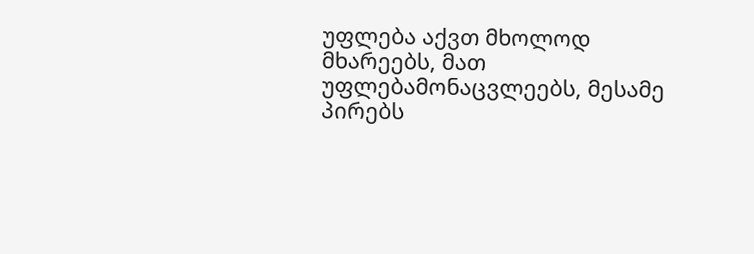უფლება აქვთ მხოლოდ მხარეებს, მათ უფლებამონაცვლეებს, მესამე პირებს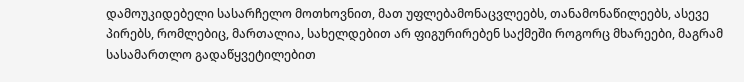დამოუკიდებელი სასარჩელო მოთხოვნით, მათ უფლებამონაცვლეებს, თანამონაწილეებს, ასევე პირებს, რომლებიც, მართალია, სახელდებით არ ფიგურირებენ საქმეში როგორც მხარეები, მაგრამ სასამართლო გადაწყვეტილებით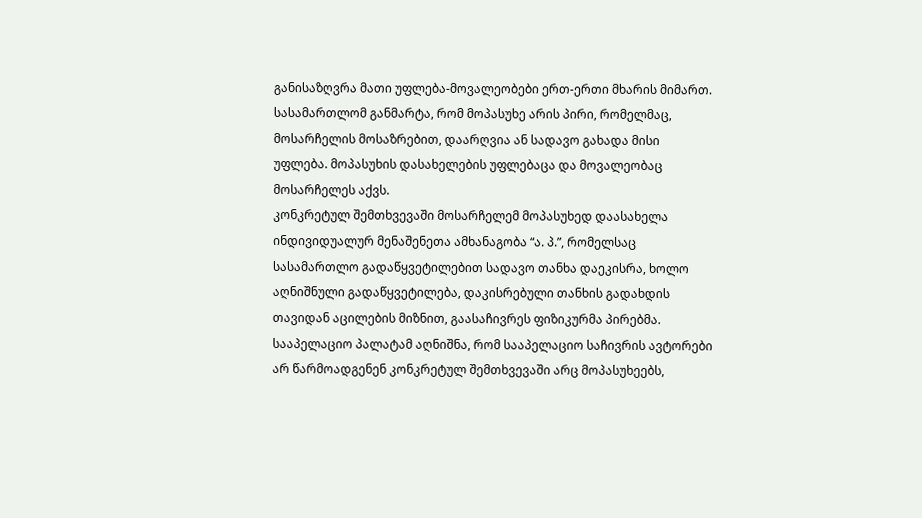განისაზღვრა მათი უფლება-მოვალეობები ერთ-ერთი მხარის მიმართ.
სასამართლომ განმარტა, რომ მოპასუხე არის პირი, რომელმაც, მოსარჩელის მოსაზრებით, დაარღვია ან სადავო გახადა მისი უფლება. მოპასუხის დასახელების უფლებაცა და მოვალეობაც მოსარჩელეს აქვს.
კონკრეტულ შემთხვევაში მოსარჩელემ მოპასუხედ დაასახელა ინდივიდუალურ მენაშენეთა ამხანაგობა “ა. პ.”, რომელსაც სასამართლო გადაწყვეტილებით სადავო თანხა დაეკისრა, ხოლო აღნიშნული გადაწყვეტილება, დაკისრებული თანხის გადახდის თავიდან აცილების მიზნით, გაასაჩივრეს ფიზიკურმა პირებმა.
სააპელაციო პალატამ აღნიშნა, რომ სააპელაციო საჩივრის ავტორები არ წარმოადგენენ კონკრეტულ შემთხვევაში არც მოპასუხეებს,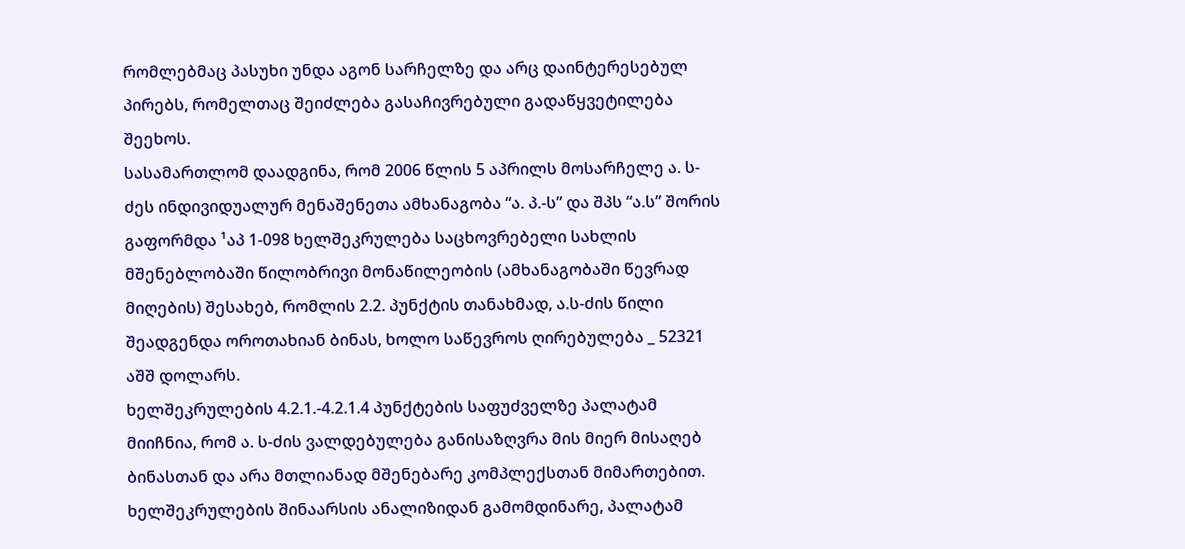რომლებმაც პასუხი უნდა აგონ სარჩელზე და არც დაინტერესებულ პირებს, რომელთაც შეიძლება გასაჩივრებული გადაწყვეტილება შეეხოს.
სასამართლომ დაადგინა, რომ 2006 წლის 5 აპრილს მოსარჩელე ა. ს-ძეს ინდივიდუალურ მენაშენეთა ამხანაგობა “ა. პ.-ს” და შპს “ა.ს” შორის გაფორმდა ¹აპ 1-098 ხელშეკრულება საცხოვრებელი სახლის მშენებლობაში წილობრივი მონაწილეობის (ამხანაგობაში წევრად მიღების) შესახებ, რომლის 2.2. პუნქტის თანახმად, ა.ს-ძის წილი შეადგენდა ოროთახიან ბინას, ხოლო საწევროს ღირებულება _ 52321 აშშ დოლარს.
ხელშეკრულების 4.2.1.-4.2.1.4 პუნქტების საფუძველზე პალატამ მიიჩნია, რომ ა. ს-ძის ვალდებულება განისაზღვრა მის მიერ მისაღებ ბინასთან და არა მთლიანად მშენებარე კომპლექსთან მიმართებით.
ხელშეკრულების შინაარსის ანალიზიდან გამომდინარე, პალატამ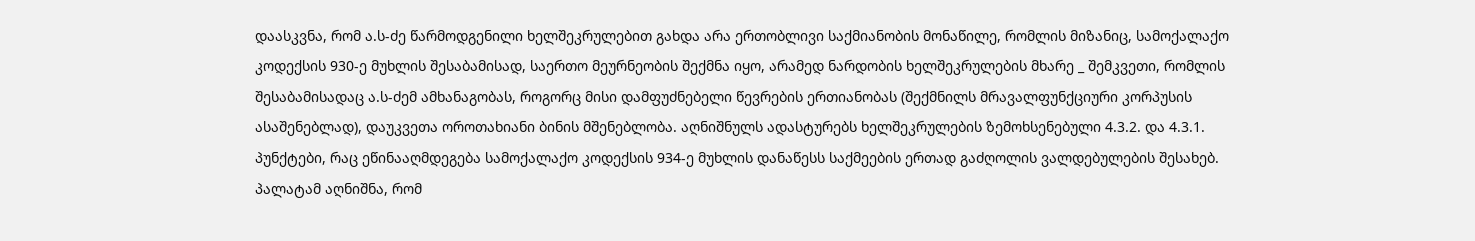დაასკვნა, რომ ა.ს-ძე წარმოდგენილი ხელშეკრულებით გახდა არა ერთობლივი საქმიანობის მონაწილე, რომლის მიზანიც, სამოქალაქო კოდექსის 930-ე მუხლის შესაბამისად, საერთო მეურნეობის შექმნა იყო, არამედ ნარდობის ხელშეკრულების მხარე _ შემკვეთი, რომლის შესაბამისადაც ა.ს-ძემ ამხანაგობას, როგორც მისი დამფუძნებელი წევრების ერთიანობას (შექმნილს მრავალფუნქციური კორპუსის ასაშენებლად), დაუკვეთა ოროთახიანი ბინის მშენებლობა. აღნიშნულს ადასტურებს ხელშეკრულების ზემოხსენებული 4.3.2. და 4.3.1. პუნქტები, რაც ეწინააღმდეგება სამოქალაქო კოდექსის 934-ე მუხლის დანაწესს საქმეების ერთად გაძღოლის ვალდებულების შესახებ.
პალატამ აღნიშნა, რომ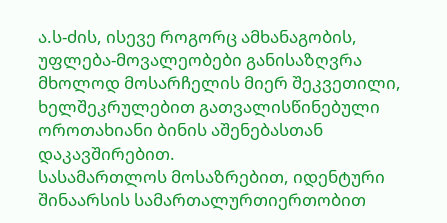ა.ს-ძის, ისევე როგორც ამხანაგობის, უფლება-მოვალეობები განისაზღვრა მხოლოდ მოსარჩელის მიერ შეკვეთილი, ხელშეკრულებით გათვალისწინებული ოროთახიანი ბინის აშენებასთან დაკავშირებით.
სასამართლოს მოსაზრებით, იდენტური შინაარსის სამართალურთიერთობით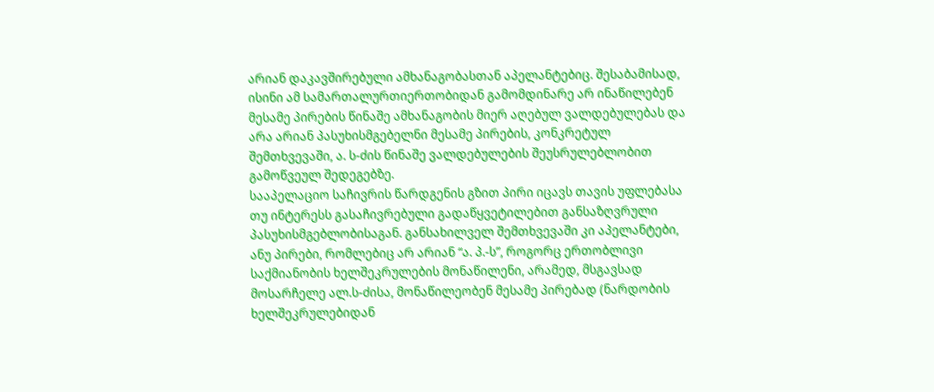არიან დაკავშირებული ამხანაგობასთან აპელანტებიც. შესაბამისად, ისინი ამ სამართალურთიერთობიდან გამომდინარე არ ინაწილებენ მესამე პირების წინაშე ამხანაგობის მიერ აღებულ ვალდებულებას და არა არიან პასუხისმგებელნი მესამე პირების, კონკრეტულ შემთხვევაში, ა. ს-ძის წინაშე ვალდებულების შეუსრულებლობით გამოწვეულ შედეგებზე.
სააპელაციო საჩივრის წარდგენის გზით პირი იცავს თავის უფლებასა თუ ინტერესს გასაჩივრებული გადაწყვეტილებით განსაზღვრული პასუხისმგებლობისაგან. განსახილველ შემთხვევაში კი აპელანტები, ანუ პირები, რომლებიც არ არიან “ა. პ.-ს”, როგორც ერთობლივი საქმიანობის ხელშეკრულების მონაწილენი, არამედ, მსგავსად მოსარჩელე ალ.ს-ძისა, მონაწილეობენ მესამე პირებად (ნარდობის ხელშეკრულებიდან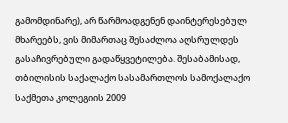გამომდინარე), არ წარმოადგენენ დაინტერესებულ მხარეებს, ვის მიმართაც შესაძლოა აღსრულდეს გასაჩივრებული გადაწყვეტილება. შესაბამისად, თბილისის საქალაქო სასამართლოს სამოქალაქო საქმეთა კოლეგიის 2009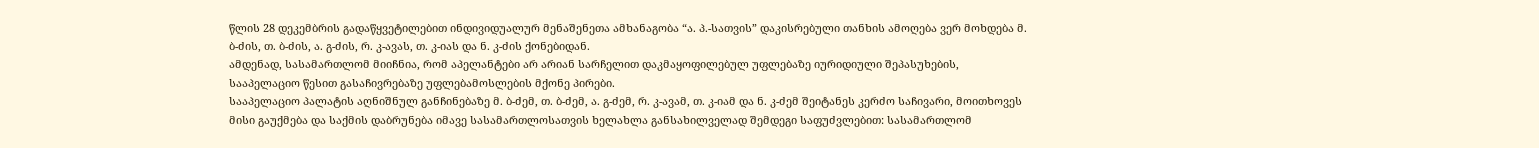წლის 28 დეკემბრის გადაწყვეტილებით ინდივიდუალურ მენაშენეთა ამხანაგობა “ა. პ.-სათვის” დაკისრებული თანხის ამოღება ვერ მოხდება მ. ბ-ძის, თ. ბ-ძის, ა. გ-ძის, რ. კ-ავას, თ. კ-იას და ნ. კ-ძის ქონებიდან.
ამდენად, სასამართლომ მიიჩნია, რომ აპელანტები არ არიან სარჩელით დაკმაყოფილებულ უფლებაზე იურიდიული შეპასუხების, სააპელაციო წესით გასაჩივრებაზე უფლებამოსლების მქონე პირები.
სააპელაციო პალატის აღნიშნულ განჩინებაზე მ. ბ-ძემ, თ. ბ-ძემ, ა. გ-ძემ, რ. კ-ავამ, თ. კ-იამ და ნ. კ-ძემ შეიტანეს კერძო საჩივარი, მოითხოვეს მისი გაუქმება და საქმის დაბრუნება იმავე სასამართლოსათვის ხელახლა განსახილველად შემდეგი საფუძვლებით: სასამართლომ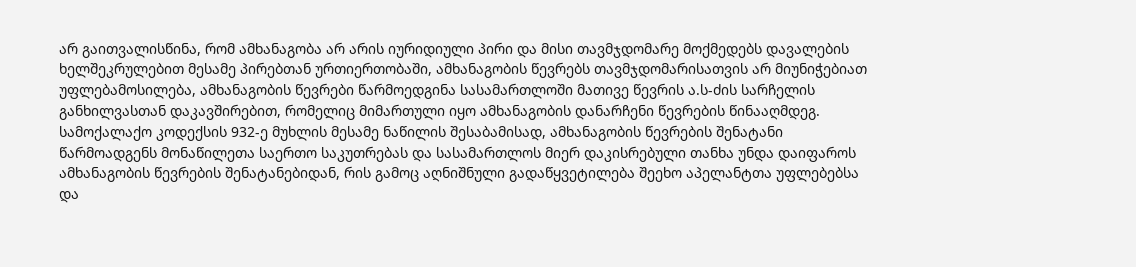არ გაითვალისწინა, რომ ამხანაგობა არ არის იურიდიული პირი და მისი თავმჯდომარე მოქმედებს დავალების ხელშეკრულებით მესამე პირებთან ურთიერთობაში, ამხანაგობის წევრებს თავმჯდომარისათვის არ მიუნიჭებიათ უფლებამოსილება, ამხანაგობის წევრები წარმოედგინა სასამართლოში მათივე წევრის ა.ს-ძის სარჩელის განხილვასთან დაკავშირებით, რომელიც მიმართული იყო ამხანაგობის დანარჩენი წევრების წინააღმდეგ.
სამოქალაქო კოდექსის 932-ე მუხლის მესამე ნაწილის შესაბამისად, ამხანაგობის წევრების შენატანი წარმოადგენს მონაწილეთა საერთო საკუთრებას და სასამართლოს მიერ დაკისრებული თანხა უნდა დაიფაროს ამხანაგობის წევრების შენატანებიდან, რის გამოც აღნიშნული გადაწყვეტილება შეეხო აპელანტთა უფლებებსა და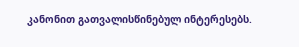კანონით გათვალისწინებულ ინტერესებს.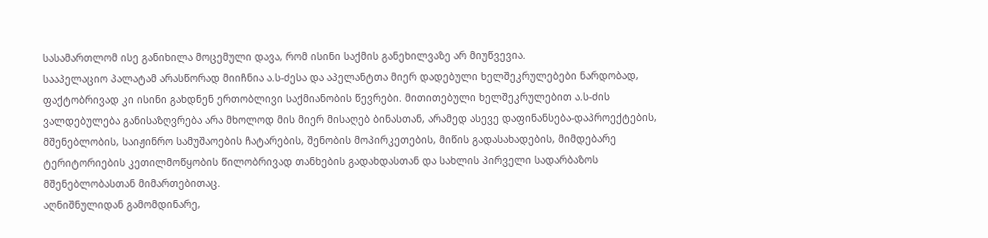სასამართლომ ისე განიხილა მოცემული დავა, რომ ისინი საქმის განეხილვაზე არ მიუწვევია.
სააპელაციო პალატამ არასწორად მიიჩნია ა.ს-ძესა და აპელანტთა მიერ დადებული ხელშეკრულებები ნარდობად, ფაქტობრივად კი ისინი გახდნენ ერთობლივი საქმიანობის წევრები. მითითებული ხელშეკრულებით ა.ს-ძის ვალდებულება განისაზღვრება არა მხოლოდ მის მიერ მისაღებ ბინასთან, არამედ ასევე დაფინანსება-დაპროექტების, მშენებლობის, საიჟინრო სამუშაოების ჩატარების, შენობის მოპირკეთების, მიწის გადასახადების, მიმდებარე ტერიტორიების კეთილმოწყობის წილობრივად თანხების გადახდასთან და სახლის პირველი სადარბაზოს მშენებლობასთან მიმართებითაც.
აღნიშნულიდან გამომდინარე,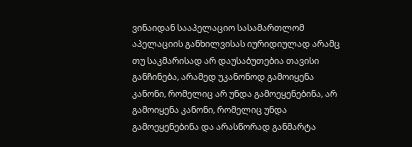ვინაიდან სააპელაციო სასამართლომ აპელაციის განხილვისას იურიდიულად არამც თუ საკმარისად არ დაუსაბუთებია თავისი განჩინება, არამედ უკანონოდ გამოიყენა კანონი, რომელიც არ უნდა გამოეყენებინა, არ გამოიყენა კანონი, რომელიც უნდა გამოეყენებინა და არასწორად განმარტა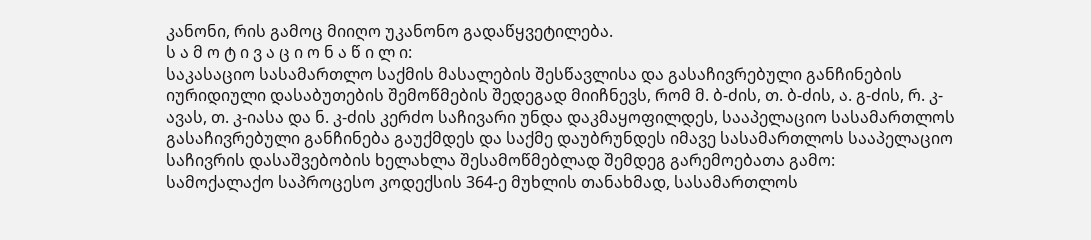კანონი, რის გამოც მიიღო უკანონო გადაწყვეტილება.
ს ა მ ო ტ ი ვ ა ც ი ო ნ ა წ ი ლ ი:
საკასაციო სასამართლო საქმის მასალების შესწავლისა და გასაჩივრებული განჩინების იურიდიული დასაბუთების შემოწმების შედეგად მიიჩნევს, რომ მ. ბ-ძის, თ. ბ-ძის, ა. გ-ძის, რ. კ-ავას, თ. კ-იასა და ნ. კ-ძის კერძო საჩივარი უნდა დაკმაყოფილდეს, სააპელაციო სასამართლოს გასაჩივრებული განჩინება გაუქმდეს და საქმე დაუბრუნდეს იმავე სასამართლოს სააპელაციო საჩივრის დასაშვებობის ხელახლა შესამოწმებლად შემდეგ გარემოებათა გამო:
სამოქალაქო საპროცესო კოდექსის 364-ე მუხლის თანახმად, სასამართლოს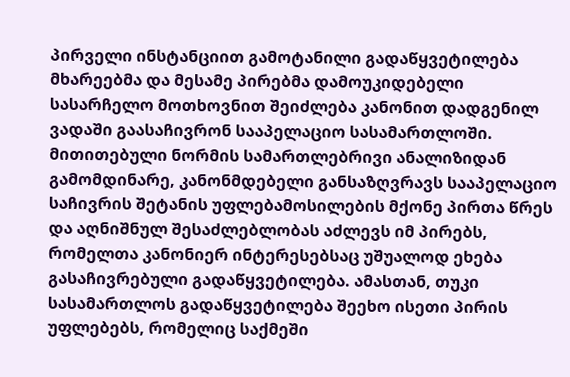პირველი ინსტანციით გამოტანილი გადაწყვეტილება მხარეებმა და მესამე პირებმა დამოუკიდებელი სასარჩელო მოთხოვნით შეიძლება კანონით დადგენილ ვადაში გაასაჩივრონ სააპელაციო სასამართლოში.
მითითებული ნორმის სამართლებრივი ანალიზიდან გამომდინარე, კანონმდებელი განსაზღვრავს სააპელაციო საჩივრის შეტანის უფლებამოსილების მქონე პირთა წრეს და აღნიშნულ შესაძლებლობას აძლევს იმ პირებს, რომელთა კანონიერ ინტერესებსაც უშუალოდ ეხება გასაჩივრებული გადაწყვეტილება. ამასთან, თუკი სასამართლოს გადაწყვეტილება შეეხო ისეთი პირის უფლებებს, რომელიც საქმეში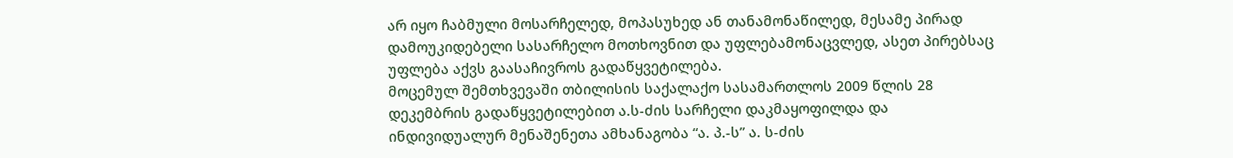არ იყო ჩაბმული მოსარჩელედ, მოპასუხედ ან თანამონაწილედ, მესამე პირად დამოუკიდებელი სასარჩელო მოთხოვნით და უფლებამონაცვლედ, ასეთ პირებსაც უფლება აქვს გაასაჩივროს გადაწყვეტილება.
მოცემულ შემთხვევაში თბილისის საქალაქო სასამართლოს 2009 წლის 28 დეკემბრის გადაწყვეტილებით ა.ს-ძის სარჩელი დაკმაყოფილდა და ინდივიდუალურ მენაშენეთა ამხანაგობა “ა. პ.-ს” ა. ს-ძის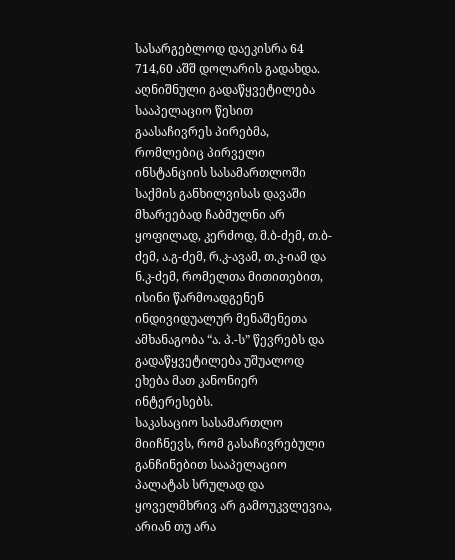სასარგებლოდ დაეკისრა 64 714,60 აშშ დოლარის გადახდა.
აღნიშნული გადაწყვეტილება სააპელაციო წესით გაასაჩივრეს პირებმა, რომლებიც პირველი ინსტანციის სასამართლოში საქმის განხილვისას დავაში მხარეებად ჩაბმულნი არ ყოფილად, კერძოდ, მ.ბ-ძემ, თ.ბ-ძემ, ა.გ-ძემ, რ.კ-ავამ, თ.კ-იამ და ნ.კ-ძემ, რომელთა მითითებით, ისინი წარმოადგენენ ინდივიდუალურ მენაშენეთა ამხანაგობა “ა. პ.-ს” წევრებს და გადაწყვეტილება უშუალოდ ეხება მათ კანონიერ ინტერესებს.
საკასაციო სასამართლო მიიჩნევს, რომ გასაჩივრებული განჩინებით სააპელაციო პალატას სრულად და ყოველმხრივ არ გამოუკვლევია, არიან თუ არა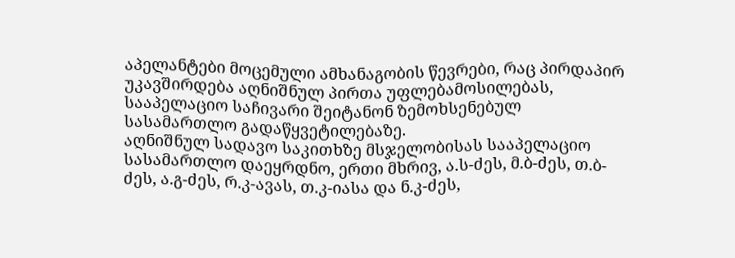აპელანტები მოცემული ამხანაგობის წევრები, რაც პირდაპირ უკავშირდება აღნიშნულ პირთა უფლებამოსილებას, სააპელაციო საჩივარი შეიტანონ ზემოხსენებულ სასამართლო გადაწყვეტილებაზე.
აღნიშნულ სადავო საკითხზე მსჯელობისას სააპელაციო სასამართლო დაეყრდნო, ერთი მხრივ, ა.ს-ძეს, მ.ბ-ძეს, თ.ბ-ძეს, ა.გ-ძეს, რ.კ-ავას, თ.კ-იასა და ნ.კ-ძეს,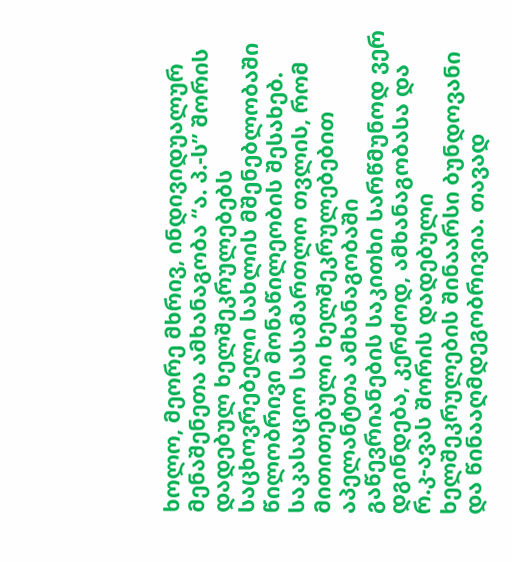ხოლო, მეორე მხრივ, ინდივიდუალურ მენაშენეთა ამხანაგობა “ა. პ.-ს” შორის დადებულ ხელშეკრულებებს საცხოვრებელი სახლის მშენებლობაში წილობრივი მონაწილეობის შესახებ.
საკასაციო სასამართლო თვლის, რომ მითითებული ხელშეკრულებებით აპელანტთა ამხანაგობაში გაწევრიანების საკითხი სარწმუნოდ ვერ დგინდება, კერძოდ, ამხანაგობასა და რ.კ-ავას შორის დადებული ხელშეკრულების შინაარსი ბუნდოვანი და წინააღმდეგობრივია. თავად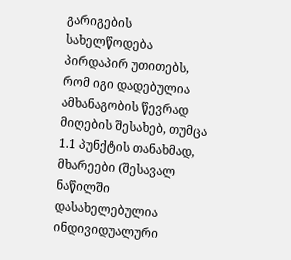გარიგების სახელწოდება პირდაპირ უთითებს, რომ იგი დადებულია ამხანაგობის წევრად მიღების შესახებ, თუმცა 1.1 პუნქტის თანახმად, მხარეები (შესავალ ნაწილში დასახელებულია ინდივიდუალური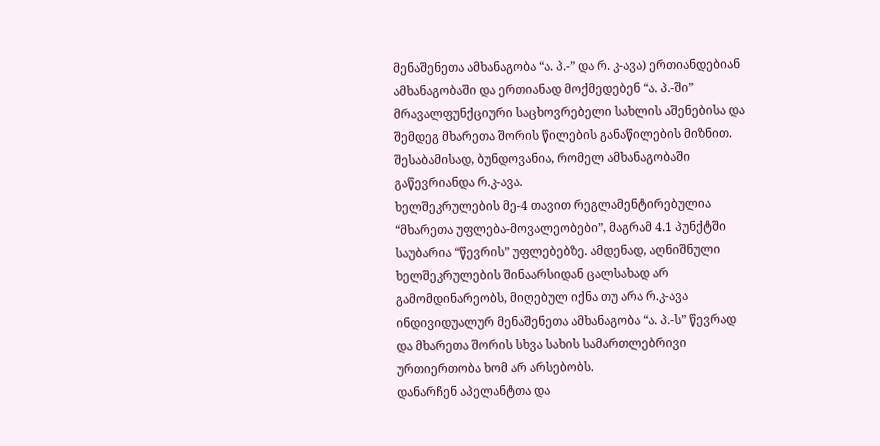მენაშენეთა ამხანაგობა “ა. პ.-” და რ. კ-ავა) ერთიანდებიან ამხანაგობაში და ერთიანად მოქმედებენ “ა. პ.-ში” მრავალფუნქციური საცხოვრებელი სახლის აშენებისა და შემდეგ მხარეთა შორის წილების განაწილების მიზნით. შესაბამისად, ბუნდოვანია, რომელ ამხანაგობაში გაწევრიანდა რ.კ-ავა.
ხელშეკრულების მე-4 თავით რეგლამენტირებულია “მხარეთა უფლება-მოვალეობები”, მაგრამ 4.1 პუნქტში საუბარია “წევრის” უფლებებზე. ამდენად, აღნიშნული ხელშეკრულების შინაარსიდან ცალსახად არ გამომდინარეობს, მიღებულ იქნა თუ არა რ.კ-ავა ინდივიდუალურ მენაშენეთა ამხანაგობა “ა. პ.-ს” წევრად და მხარეთა შორის სხვა სახის სამართლებრივი ურთიერთობა ხომ არ არსებობს.
დანარჩენ აპელანტთა და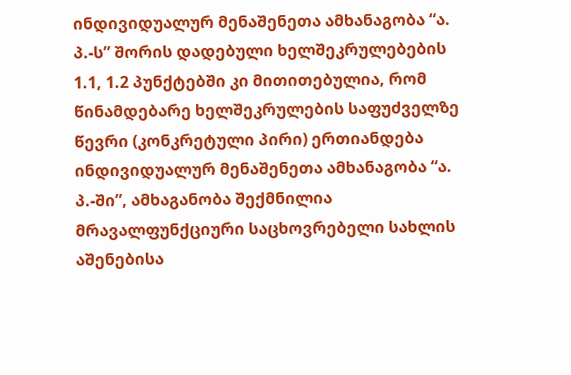ინდივიდუალურ მენაშენეთა ამხანაგობა “ა. პ.-ს” შორის დადებული ხელშეკრულებების 1.1, 1.2 პუნქტებში კი მითითებულია, რომ წინამდებარე ხელშეკრულების საფუძველზე წევრი (კონკრეტული პირი) ერთიანდება ინდივიდუალურ მენაშენეთა ამხანაგობა “ა. პ.-ში”, ამხაგანობა შექმნილია მრავალფუნქციური საცხოვრებელი სახლის აშენებისა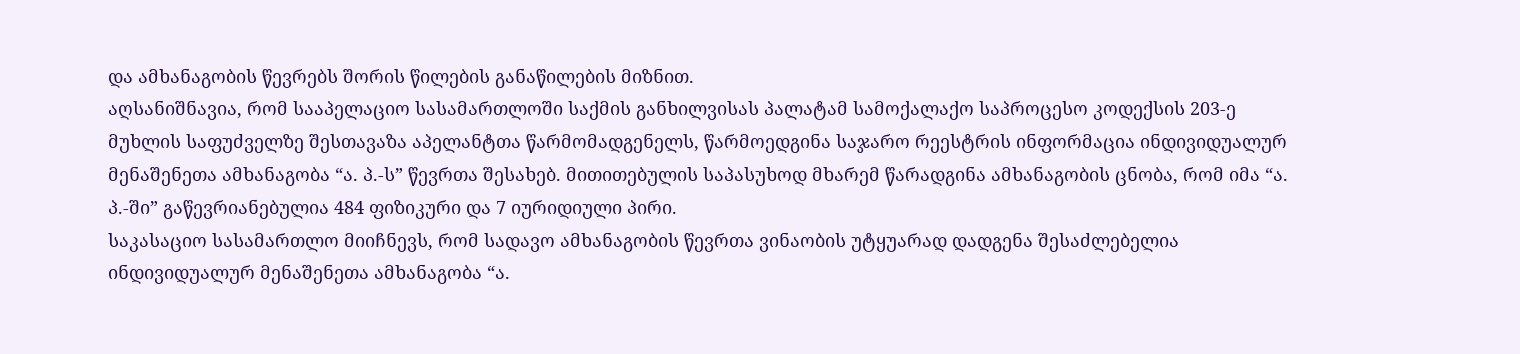და ამხანაგობის წევრებს შორის წილების განაწილების მიზნით.
აღსანიშნავია, რომ სააპელაციო სასამართლოში საქმის განხილვისას პალატამ სამოქალაქო საპროცესო კოდექსის 203-ე მუხლის საფუძველზე შესთავაზა აპელანტთა წარმომადგენელს, წარმოედგინა საჯარო რეესტრის ინფორმაცია ინდივიდუალურ მენაშენეთა ამხანაგობა “ა. პ.-ს” წევრთა შესახებ. მითითებულის საპასუხოდ მხარემ წარადგინა ამხანაგობის ცნობა, რომ იმა “ა. პ.-ში” გაწევრიანებულია 484 ფიზიკური და 7 იურიდიული პირი.
საკასაციო სასამართლო მიიჩნევს, რომ სადავო ამხანაგობის წევრთა ვინაობის უტყუარად დადგენა შესაძლებელია ინდივიდუალურ მენაშენეთა ამხანაგობა “ა.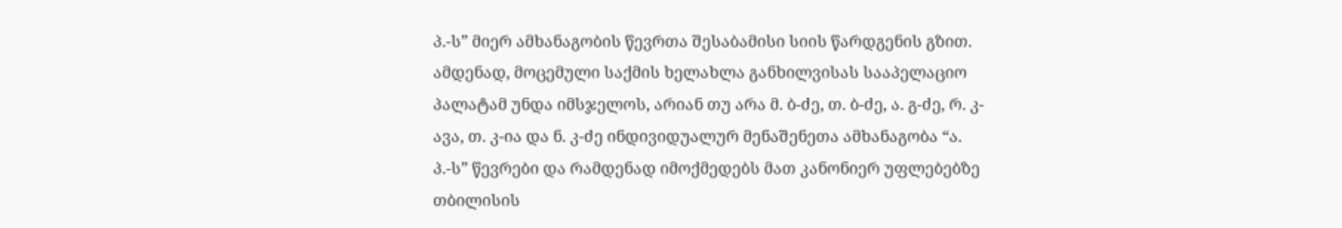პ.-ს” მიერ ამხანაგობის წევრთა შესაბამისი სიის წარდგენის გზით.
ამდენად, მოცემული საქმის ხელახლა განხილვისას სააპელაციო პალატამ უნდა იმსჯელოს, არიან თუ არა მ. ბ-ძე, თ. ბ-ძე, ა. გ-ძე, რ. კ-ავა, თ. კ-ია და ნ. კ-ძე ინდივიდუალურ მენაშენეთა ამხანაგობა “ა. პ.-ს” წევრები და რამდენად იმოქმედებს მათ კანონიერ უფლებებზე თბილისის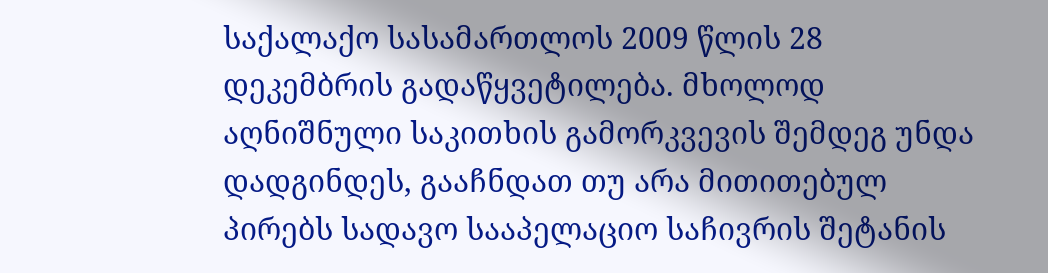საქალაქო სასამართლოს 2009 წლის 28 დეკემბრის გადაწყვეტილება. მხოლოდ აღნიშნული საკითხის გამორკვევის შემდეგ უნდა დადგინდეს, გააჩნდათ თუ არა მითითებულ პირებს სადავო სააპელაციო საჩივრის შეტანის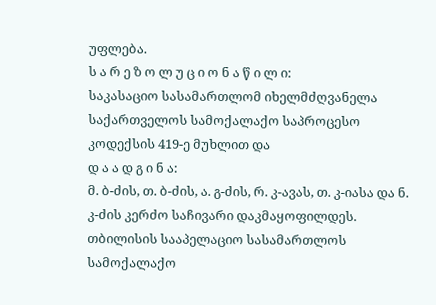უფლება.
ს ა რ ე ზ ო ლ უ ც ი ო ნ ა წ ი ლ ი:
საკასაციო სასამართლომ იხელმძღვანელა საქართველოს სამოქალაქო საპროცესო კოდექსის 419-ე მუხლით და
დ ა ა დ გ ი ნ ა:
მ. ბ-ძის, თ. ბ-ძის, ა. გ-ძის, რ. კ-ავას, თ. კ-იასა და ნ. კ-ძის კერძო საჩივარი დაკმაყოფილდეს.
თბილისის სააპელაციო სასამართლოს სამოქალაქო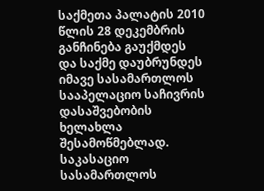საქმეთა პალატის 2010 წლის 28 დეკემბრის განჩინება გაუქმდეს და საქმე დაუბრუნდეს იმავე სასამართლოს სააპელაციო საჩივრის დასაშვებობის ხელახლა შესამოწმებლად.
საკასაციო სასამართლოს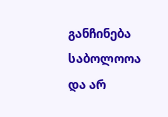განჩინება საბოლოოა და არ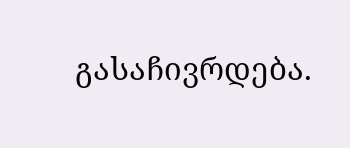გასაჩივრდება.